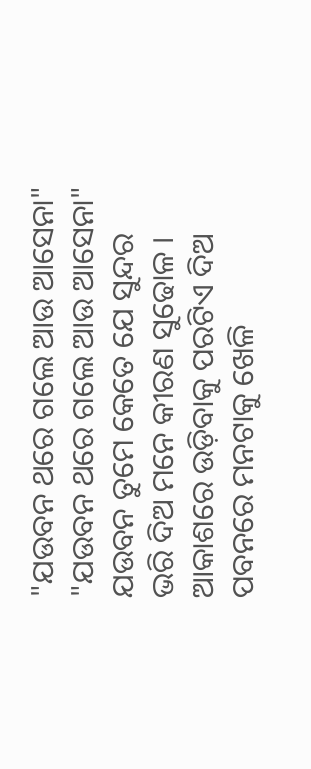"ଯଉବନ ଥରେ ଗଲେ ଆଉ ଆସେନା"
"ଯଉବନ ଥରେ ଗଲେ ଆଉ ଆସେନା"
ଯଉବନ ତୁମେ କେତେ ଯେ ସୁନ୍ଦର
ଭରି ଦିଅ ମନେ କୀରଣ ସୁଢୋଳ ।
ଆକାଶରେ ଉଡ଼ିବାକୁ ପରଟିଏ ଦିଅ
ପବନରେ ମନଟାକୁ ଖେଳି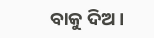ବାକୁ ଦିଅ ।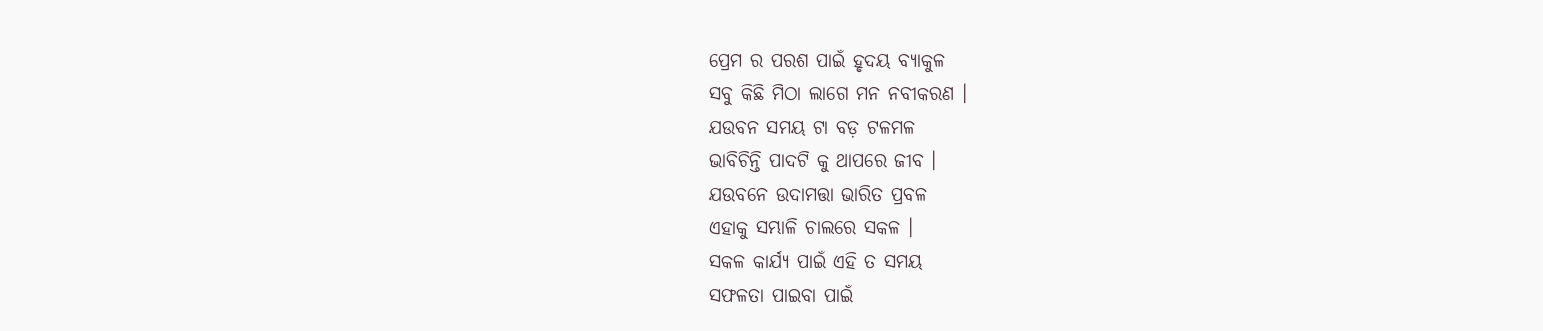ପ୍ରେମ ର ପରଶ ପାଇଁ ହୃଦୟ ବ୍ୟାକୁଳ
ସବୁ କିଛି ମିଠା ଲାଗେ ମନ ନବୀକରଣ ।
ଯଉବନ ସମୟ ଟା ବଡ଼ ଟଳମଳ
ଭାବିଚିନ୍ତି ପାଦଟି କୁ ଥାପରେ ଜୀବ ।
ଯଉବନେ ଉଦାମତ୍ତା ଭାରିତ ପ୍ରବଳ
ଏହାକୁ ସମ୍ଭାଳି ଚାଲରେ ସକଳ ।
ସକଳ କାର୍ଯ୍ୟ ପାଇଁ ଏହି ତ ସମୟ
ସଫଳତା ପାଇବା ପାଇଁ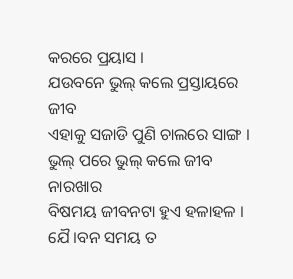କରରେ ପ୍ରୟାସ ।
ଯଉବନେ ଭୁଲ୍ କଲେ ପ୍ରସ୍ତାୟରେ ଜୀବ
ଏହାକୁ ସଜାଡି ପୁଣି ଚାଲରେ ସାଙ୍ଗ ।
ଭୁଲ୍ ପରେ ଭୁଲ୍ କଲେ ଜୀବ ନାରଖାର
ବିଷମୟ ଜୀବନଟା ହୁଏ ହଳାହଳ ।
ଯୈ।ବନ ସମୟ ତ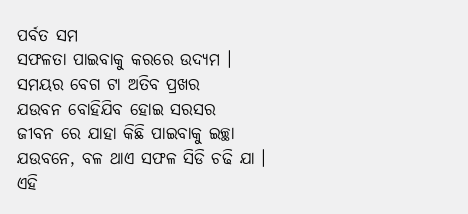ପର୍ବତ ସମ
ସଫଳତା ପାଇବାକୁ କରରେ ଉଦ୍ୟମ ।
ସମୟର ବେଗ ଟା ଅତିବ ପ୍ରଖର
ଯଉବନ ବୋହିଯିବ ହୋଇ ସରସର
ଜୀବନ ରେ ଯାହା କିଛି ପାଇବାକୁ ଇଚ୍ଛା
ଯଉବନେ, ବଳ ଥାଏ ସଫଳ ସିଡି ଚଢି ଯା ।
ଏହି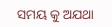ସମୟ କୁ ଅଯଥା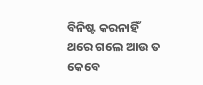ବିନିଷ୍ଟ କରନାହିଁ
ଥରେ ଗଲେ ଆଉ ତ କେବେ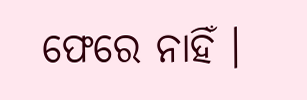ଫେରେ ନାହିଁ ।